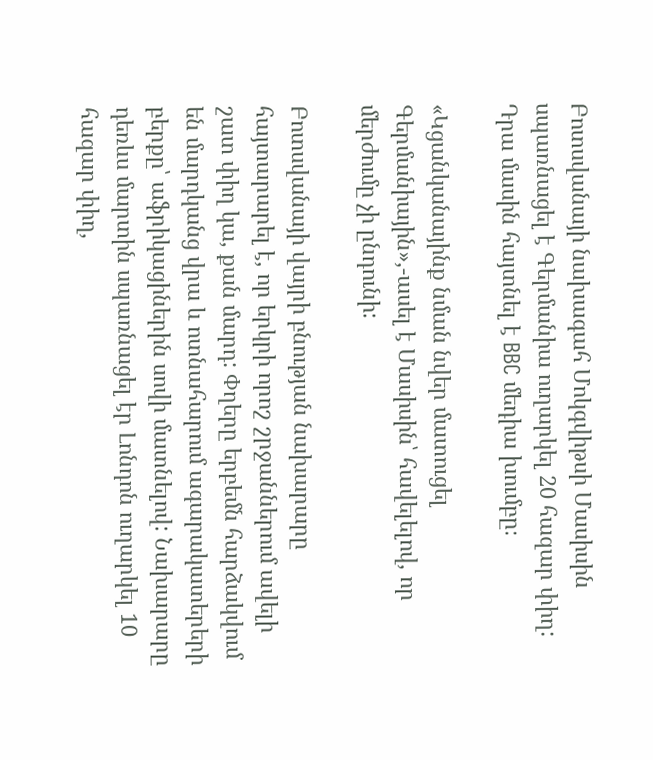Բոտսվանայի նախագահ Մոկգվիթսի Մասիսին սպառնացել է Գերմանիա ուղարկել 20 հազար փիղ: Դրա մասին հայտնել է BBC մեդիա խումբը։

«Կցանկանայինք նման նվեր մատուցել Գերմանիային»,-ասել է Մասիսին՝ հավելելով, որ մերժումը չի ընդունի:

Բոտսվանայի վայրի բնության նախարարը հայտարարել է, որ երկրի որոշ շրջաններում ավելի շատ փիղ կա, քան մարդ: Փղերը երբեմն հարձակվում են մարդկանց վրա և ոտնահարում ագարակատերերի բերքը՝ աֆրիկացիներին սովի մատնելով: Նախարարը դեռևս մարտին սպառնացել էր Լոնդոն ուղարկել 10 հազար փիղ,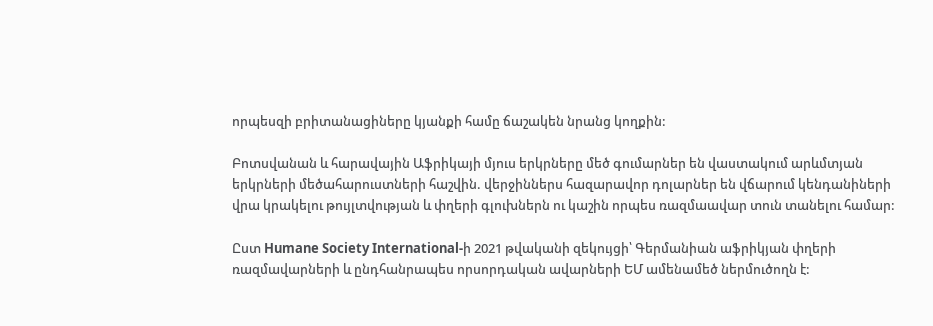որպեսզի բրիտանացիները կյանքի համը ճաշակեն նրանց կողքին:

Բոտսվանան և հարավային Աֆրիկայի մյուս երկրները մեծ գումարներ են վաստակում արևմտյան երկրների մեծահարուստների հաշվին. վերջիններս հազարավոր դոլարներ են վճարում կենդանիների վրա կրակելու թույլտվության և փղերի գլուխներն ու կաշին որպես ռազմաավար տուն տանելու համար:

Ըստ Humane Society International-ի 2021 թվականի զեկույցի՝ Գերմանիան աֆրիկյան փղերի ռազմավարների և ընդհանրապես որսորդական ավարների ԵՄ ամենամեծ ներմուծողն է: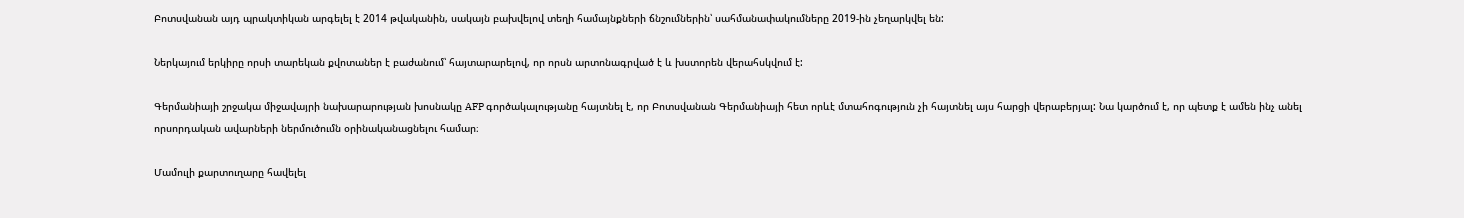Բոտսվանան այդ պրակտիկան արգելել է 2014 թվականին, սակայն բախվելով տեղի համայնքների ճնշումներին՝ սահմանափակումները 2019-ին չեղարկվել են:

Ներկայում երկիրը որսի տարեկան քվոտաներ է բաժանում՝ հայտարարելով, որ որսն արտոնագրված է և խստորեն վերահսկվում է:

Գերմանիայի շրջակա միջավայրի նախարարության խոսնակը AFP գործակալությանը հայտնել է, որ Բոտսվանան Գերմանիայի հետ որևէ մտահոգություն չի հայտնել այս հարցի վերաբերյալ: Նա կարծում է, որ պետք է ամեն ինչ անել որսորդական ավարների ներմուծումն օրինականացնելու համար։

Մամուլի քարտուղարը հավելել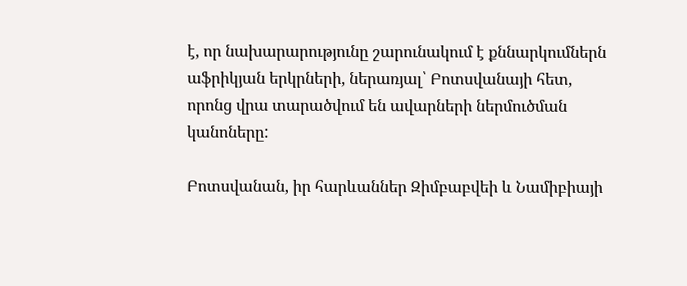է, որ նախարարությունը շարունակում է քննարկումներն աֆրիկյան երկրների, ներառյալ՝ Բոտսվանայի հետ, որոնց վրա տարածվում են ավարների ներմուծման կանոները:

Բոտսվանան, իր հարևաններ Զիմբաբվեի և Նամիբիայի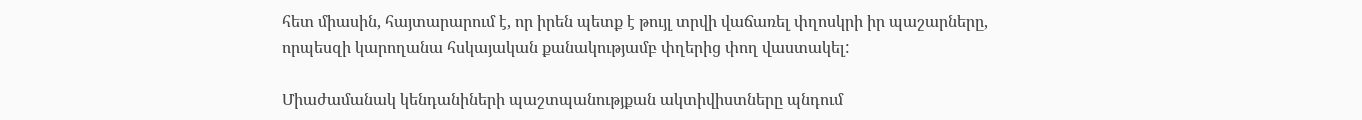հետ միասին, հայտարարում է, որ իրեն պետք է թույլ տրվի վաճառել փղոսկրի իր պաշարները, որպեսզի կարողանա հսկայական քանակությամբ փղերից փող վաստակել:

Միաժամանակ կենդանիների պաշտպանությքան ակտիվիստները պնդում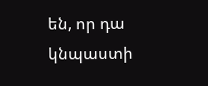են, որ դա կնպաստի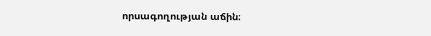որսագողության աճին։